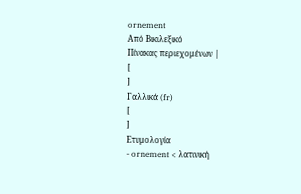ornement
Από Βικιλεξικό
Πίνακας περιεχομένων |
[
]
Γαλλικά (fr)
[
]
Ετυμολογία
- ornement < λατινική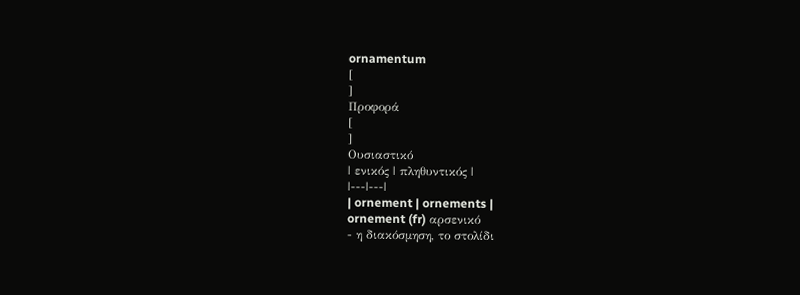ornamentum
[
]
Προφορά
[
]
Ουσιαστικό
| ενικός | πληθυντικός |
|---|---|
| ornement | ornements |
ornement (fr) αρσενικό
- η διακόσμηση, το στολίδι